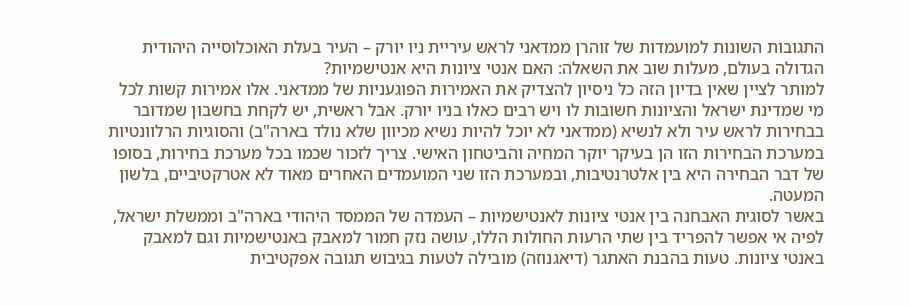התגובות השונות למועמדות של זוהרן ממדאני לראש עיריית ניו יורק – העיר בעלת האוכלוסייה היהודית הגדולה בעולם, מעלות שוב את השאלה: האם אנטי ציונות היא אנטישמיות?
למותר לציין שאין בדיון הזה כל ניסיון להצדיק את האמירות הפוגעניות של ממדאני. אלו אמירות קשות לכל מי שמדינת ישראל והציונות חשובות לו ויש רבים כאלו בניו יורק. אבל ראשית, יש לקחת בחשבון שמדובר בבחירות לראש עיר ולא לנשיא (ממדאני לא יוכל להיות נשיא מכיוון שלא נולד בארה"ב) והסוגיות הרלוונטיות במערכת הבחירות הזו הן בעיקר יוקר המחיה והביטחון האישי. צריך לזכור שכמו בכל מערכת בחירות, בסופו של דבר הבחירה היא בין אלטרנטיבות, ובמערכת הזו שני המועמדים האחרים מאוד לא אטרקטיביים, בלשון המעטה.
באשר לסוגית האבחנה בין אנטי ציונות לאנטישמיות – העמדה של הממסד היהודי בארה"ב וממשלת ישראל, לפיה אי אפשר להפריד בין שתי הרעות החולות הללו, עושה נזק חמור למאבק באנטישמיות וגם למאבק באנטי ציונות. טעות בהבנת האתגר (דיאגנוזה) מובילה לטעות בגיבוש תגובה אפקטיבית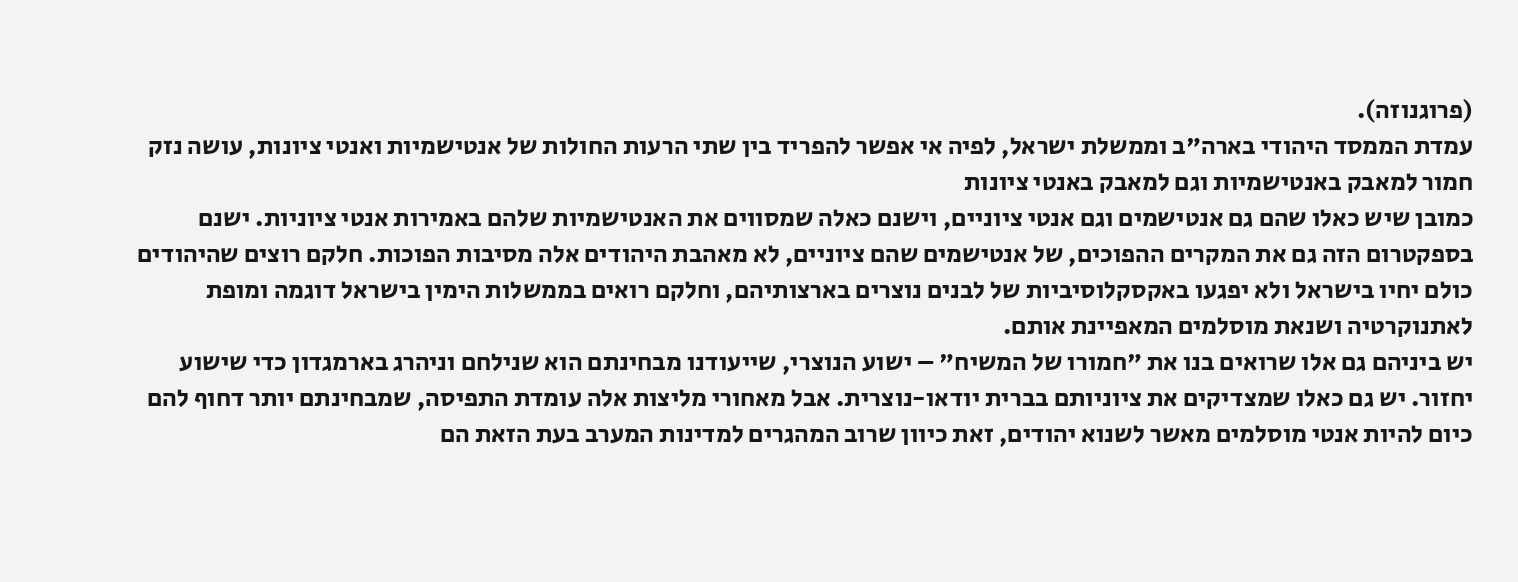(פרוגנוזה).
עמדת הממסד היהודי בארה"ב וממשלת ישראל, לפיה אי אפשר להפריד בין שתי הרעות החולות של אנטישמיות ואנטי ציונות, עושה נזק חמור למאבק באנטישמיות וגם למאבק באנטי ציונות
כמובן שיש כאלו שהם גם אנטישמים וגם אנטי ציוניים, וישנם כאלה שמסווים את האנטישמיות שלהם באמירות אנטי ציוניות. ישנם בספקטרום הזה גם את המקרים ההפוכים, של אנטישמים שהם ציוניים, לא מאהבת היהודים אלה מסיבות הפוכות. חלקם רוצים שהיהודים כולם יחיו בישראל ולא יפגעו באקסקלוסיביות של לבנים נוצרים בארצותיהם, וחלקם רואים בממשלות הימין בישראל דוגמה ומופת לאתנוקרטיה ושנאת מוסלמים המאפיינת אותם.
יש ביניהם גם אלו שרואים בנו את "חמורו של המשיח" – ישוע הנוצרי, שייעודנו מבחינתם הוא שנילחם וניהרג בארמגדון כדי שישוע יחזור. יש גם כאלו שמצדיקים את ציוניותם בברית יודאו-נוצרית. אבל מאחורי מליצות אלה עומדת התפיסה, שמבחינתם יותר דחוף להם כיום להיות אנטי מוסלמים מאשר לשנוא יהודים, זאת כיוון שרוב המהגרים למדינות המערב בעת הזאת הם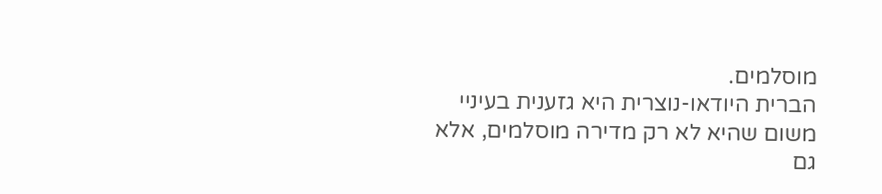מוסלמים.
הברית היודאו-נוצרית היא גזענית בעיניי משום שהיא לא רק מדירה מוסלמים, אלא גם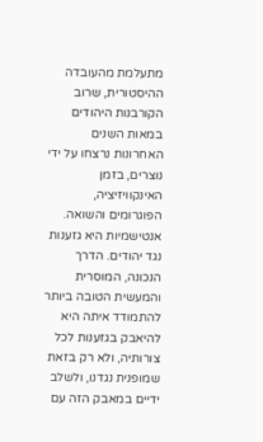מתעלמת מהעובדה ההיסטורית, שרוב הקורבנות היהודים במאות השנים האחרונות נרצחו על ידי נוצרים, בזמן האינקוויזיציה, הפוגרומים והשואה.
אנטישמיות היא גזענות נגד יהודים. הדרך הנכונה, המוסרית והמעשית הטובה ביותר להתמודד איתה היא להיאבק בגזענות לכל צורותיה, ולא רק בזאת שמופנית נגדנו, ולשלב ידיים במאבק הזה עם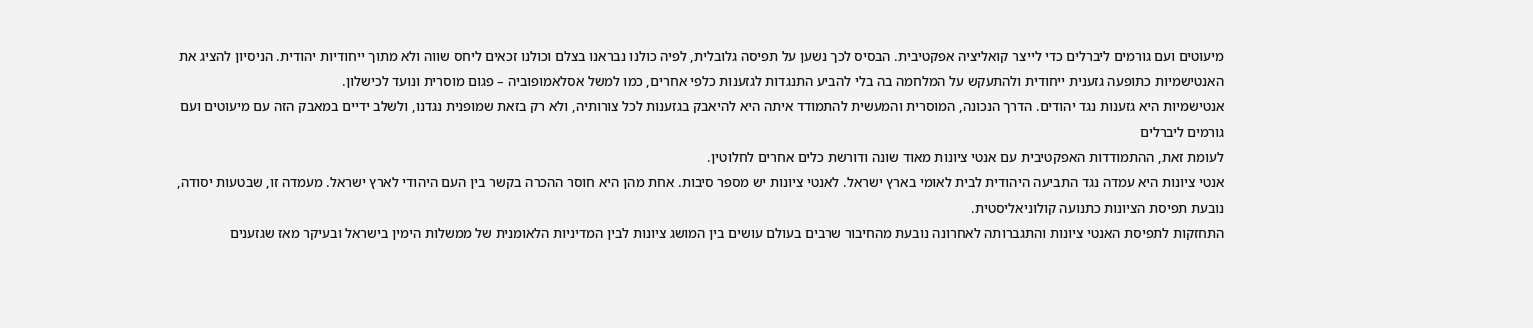מיעוטים ועם גורמים ליברלים כדי לייצר קואליציה אפקטיבית. הבסיס לכך נשען על תפיסה גלובלית, לפיה כולנו נבראנו בצלם וכולנו זכאים ליחס שווה ולא מתוך ייחודיות יהודית. הניסיון להציג את האנטישמיות כתופעה גזענית ייחודית ולהתעקש על המלחמה בה בלי להביע התנגדות לגזענות כלפי אחרים, כמו למשל אסלאמופוביה – פגום מוסרית ונועד לכישלון.
אנטישמיות היא גזענות נגד יהודים. הדרך הנכונה, המוסרית והמעשית להתמודד איתה היא להיאבק בגזענות לכל צורותיה, ולא רק בזאת שמופנית נגדנו, ולשלב ידיים במאבק הזה עם מיעוטים ועם גורמים ליברלים
לעומת זאת, ההתמודדות האפקטיבית עם אנטי ציונות מאוד שונה ודורשת כלים אחרים לחלוטין.
אנטי ציונות היא עמדה נגד התביעה היהודית לבית לאומי בארץ ישראל. לאנטי ציונות יש מספר סיבות. אחת מהן היא חוסר ההכרה בקשר בין העם היהודי לארץ ישראל. מעמדה זו, שבטעות יסודה, נובעת תפיסת הציונות כתנועה קולוניאליסטית.
התחזקות לתפיסת האנטי ציונות והתגברותה לאחרונה נובעת מהחיבור שרבים בעולם עושים בין המושג ציונות לבין המדיניות הלאומנית של ממשלות הימין בישראל ובעיקר מאז שגזענים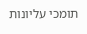תומכי עליונות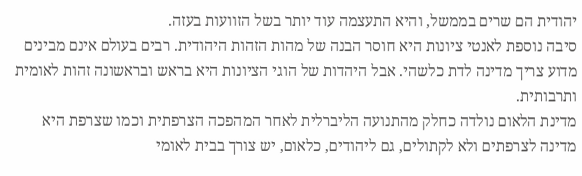יהודית הם שרים בממשל, והיא התעצמה עוד יותר בשל הזוועות בעזה.
סיבה נוספת לאנטי ציונות היא חוסר הבנה של מהות הזהות היהודית. רבים בעולם אינם מבינים מדוע צריך מדינה לדת כלשהי. אבל היהדות של הוגי הציונות היא בראש ובראשונה זהות לאומית ותרבותית.
מדינת הלאום נולדה כחלק מהתנועה הליברלית לאחר המהפכה הצרפתית וכמו שצרפת היא מדינה לצרפתים ולא לקתולים, גם ליהודים, כלאום, יש צורך בבית לאומי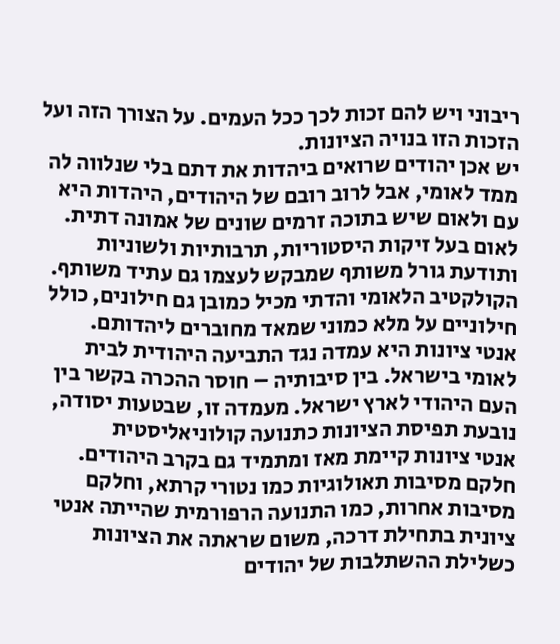ריבוני ויש להם זכות לכך ככל העמים. על הצורך הזה ועל הזכות הזו בנויה הציונות.
יש אכן יהודים שרואים ביהדות את דתם בלי שנלווה לה ממד לאומי, אבל לרוב רובם של היהודים, היהדות היא עם ולאום שיש בתוכה זרמים שונים של אמונה דתית. לאום בעל זיקות היסטוריות, תרבותיות ולשוניות ותודעת גורל משותף שמבקש לעצמו גם עתיד משותף. הקולקטיב הלאומי והדתי מכיל כמובן גם חילונים, כולל חילוניים על מלא כמוני שמאד מחוברים ליהדותם.
אנטי ציונות היא עמדה נגד התביעה היהודית לבית לאומי בישראל. בין סיבותיה – חוסר ההכרה בקשר בין העם היהודי לארץ ישראל. מעמדה זו, שבטעות יסודה, נובעת תפיסת הציונות כתנועה קולוניאליסטית
אנטי ציונות קיימת מאז ומתמיד גם בקרב היהודים. חלקם מסיבות תאולוגיות כמו נטורי קרתא, וחלקם מסיבות אחרות, כמו התנועה הרפורמית שהייתה אנטי ציונית בתחילת דרכה, משום שראתה את הציונות כשלילת ההשתלבות של יהודים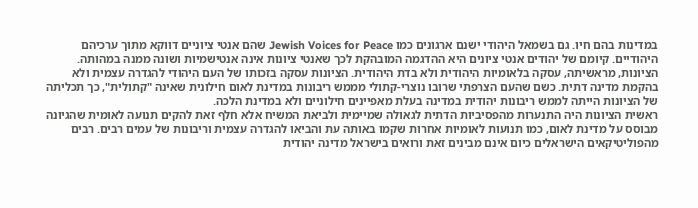במדינות בהם חיו. גם בשמאל היהודי ישנם ארגונים כמו Jewish Voices for Peace שהם אנטי ציוניים דווקא מתוך ערכיהם היהודיים. קיומם של יהודים אנטי ציונים היא ההדגמה המובהקת לכך שאנטי ציונות אינה אנטישמיות ושונה ממנה במהותה.
הציונות, מראשיתה, עסקה בלאומיות היהודית ולא בדת היהודית. הציונות עסקה בזכותו של העם היהודי להגדרה עצמית ולא בהקמת מדינה דתית. כשם שהעם הצרפתי שרובו נוצרי-קתולי מממש ריבונות במדינת לאום חילונית שאינה "קתולית", כך תכליתה של הציונות הייתה לממש ריבונות יהודית במדינה בעלת מאפיינים חילוניים ולא במדינת הלכה.
ראשית הציונות היה התנערות מהפסיביות הדתית לגאולה שמיימית ולביאת המשיח אלא חלף זאת להקים תנועה לאומית שהגיונה מבוסס על מדינת לאום, כמו תנועות לאומיות אחרות שקמו באותה עת והביאו להגדרה עצמית וריבונות של עמים רבים. רבים מהפוליטיקאים הישראלים כיום אינם מבינים זאת ורואים בישראל מדינה יהודית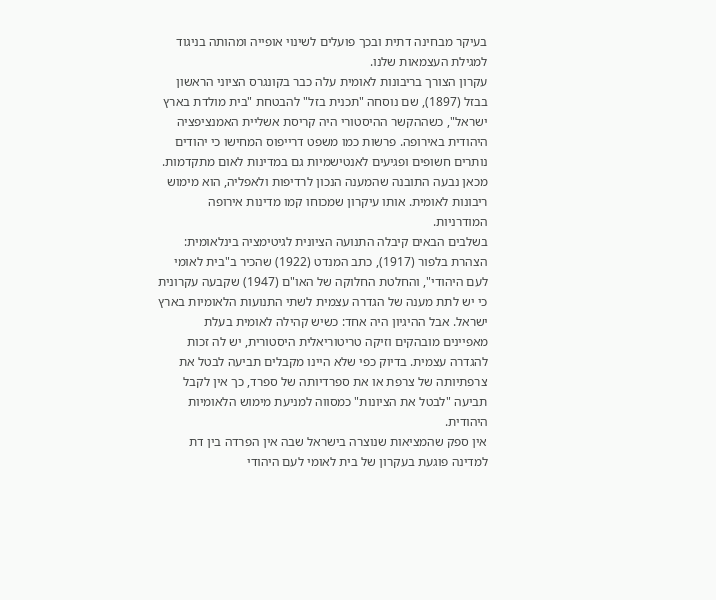בעיקר מבחינה דתית ובכך פועלים לשינוי אופייה ומהותה בניגוד למגילת העצמאות שלנו.
עקרון הצורך בריבונות לאומית עלה כבר בקונגרס הציוני הראשון בבזל (1897), שם נוסחה "תכנית בזל" להבטחת "בית מולדת בארץ ישראל", כשההקשר ההיסטורי היה קריסת אשליית האמנציפציה היהודית באירופה. פרשות כמו משפט דרייפוס המחישו כי יהודים נותרים חשופים ופגיעים לאנטישמיות גם במדינות לאום מתקדמות. מכאן נבעה התובנה שהמענה הנכון לרדיפות ולאפליה, הוא מימוש ריבונות לאומית. אותו עיקרון שמכוחו קמו מדינות אירופה המודרניות.
בשלבים הבאים קיבלה התנועה הציונית לגיטימציה בינלאומית: הצהרת בלפור (1917), כתב המנדט (1922) שהכיר ב"בית לאומי לעם היהודי", והחלטת החלוקה של האו"ם (1947) שקבעה עקרונית כי יש לתת מענה של הגדרה עצמית לשתי התנועות הלאומיות בארץ ישראל. אבל ההיגיון היה אחד: כשיש קהילה לאומית בעלת מאפיינים מובהקים וזיקה טריטוריאלית היסטורית, יש לה זכות להגדרה עצמית. בדיוק כפי שלא היינו מקבלים תביעה לבטל את צרפתיותה של צרפת או את ספרדיותה של ספרד, כך אין לקבל תביעה "לבטל את הציונות" כמסווה למניעת מימוש הלאומיות היהודית.
אין ספק שהמציאות שנוצרה בישראל שבה אין הפרדה בין דת למדינה פוגעת בעקרון של בית לאומי לעם היהודי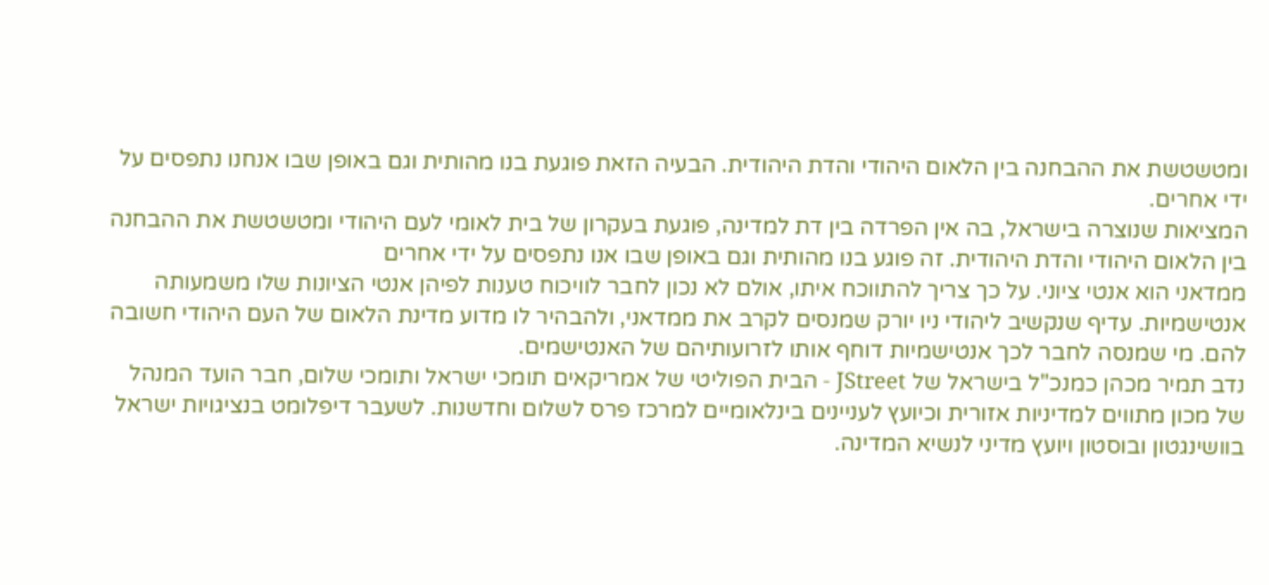ומטשטשת את ההבחנה בין הלאום היהודי והדת היהודית. הבעיה הזאת פוגעת בנו מהותית וגם באופן שבו אנחנו נתפסים על ידי אחרים.
המציאות שנוצרה בישראל, בה אין הפרדה בין דת למדינה, פוגעת בעקרון של בית לאומי לעם היהודי ומטשטשת את ההבחנה בין הלאום היהודי והדת היהודית. זה פוגע בנו מהותית וגם באופן שבו אנו נתפסים על ידי אחרים
ממדאני הוא אנטי ציוני. על כך צריך להתווכח איתו, אולם לא נכון לחבר לוויכוח טענות לפיהן אנטי הציונות שלו משמעותה אנטישמיות. עדיף שנקשיב ליהודי ניו יורק שמנסים לקרב את ממדאני, ולהבהיר לו מדוע מדינת הלאום של העם היהודי חשובה להם. מי שמנסה לחבר לכך אנטישמיות דוחף אותו לזרועותיהם של האנטישמים.
נדב תמיר מכהן כמנכ"ל בישראל של JStreet - הבית הפוליטי של אמריקאים תומכי ישראל ותומכי שלום, חבר הועד המנהל של מכון מתווים למדיניות אזורית וכיועץ לעניינים בינלאומיים למרכז פרס לשלום וחדשנות. לשעבר דיפלומט בנציגויות ישראל בוושינגטון ובוסטון ויועץ מדיני לנשיא המדינה.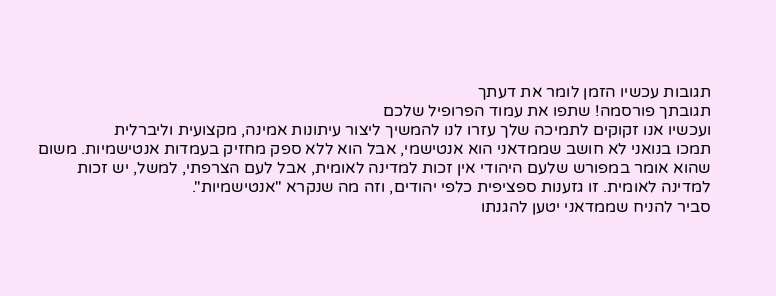תגובות עכשיו הזמן לומר את דעתך
תגובתך פורסמה! שתפו את עמוד הפרופיל שלכם
ועכשיו אנו זקוקים לתמיכה שלך עזרו לנו להמשיך ליצור עיתונות אמינה, מקצועית וליברלית
תמכו בנואני לא חושב שממדאני הוא אנטישמי, אבל הוא ללא ספק מחזיק בעמדות אנטישמיות. משום שהוא אומר במפורש שלעם היהודי אין זכות למדינה לאומית, אבל לעם הצרפתי, למשל, יש זכות למדינה לאומית. זו גזענות ספציפית כלפי יהודים, וזה מה שנקרא "אנטישמיות".
סביר להניח שממדאני יטען להגנתו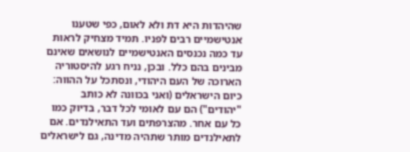שהיהדות היא דת ולא לאום, כפי שטענו אנטישמיים רבים לפניו. תמיד מצחיק לראות עד כמה נכנסים האנטישמיים לנושאים שאינם מבינים בהם כלל. ובכן, נניח רגע להיסטוריה הארוכה של העם היהודי, ונסתכל על ההווה: כיום הישראלים (ואני בכוונה לא כותב "יהודים") הם עם לאומי לכל דבר, בדיוק כמו כל עם אחר. מהצרפתים ועד התאילנדים. אם לתאילנדים מותר שתהיה מדינה, גם לישראלים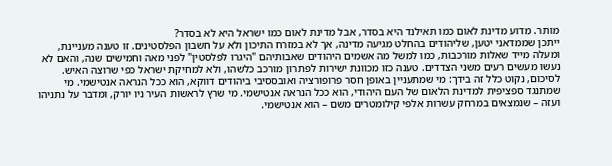מותר. מדוע מדינת לאום כמו תאילנד היא בסדר, אבל מדינת לאום כמו ישראל היא לא בסדר?
ייתכן שממדאני יטען, שליהודים בהחלט מגיעה מדינה, אך לא במזרח התיכון ולא על חשבון הפלסטינים. זו טענה מעניינת, ומעלה מייד שאלות מורכבות, כמו למשל מה אשמים היהודים שאבותיהם "היגרו לפלסטין" לפני מאה וחמישים שנה, והאם לא נעשו מעשים רעים משני הצדדים. טענה כזו מכוונת ישירות לפתרון מורכב כלשהו, ולא למחיקת ישראל כפי שרוצה האיש.
לסיכום, נקוט כלל זה בידך: מי שמתעניין באופן חסר פרופורציה ואובססיבי ביהודים דווקא, הוא ככל הנראה אנטישמי. מי שמתנגד ספציפית למדינת הלאום של העם היהודי, הוא ככל הנראה אנטישמי. מי שרץ לראשות העיר ניו יורק, ומדבר על נתניהו ועזה – שנמצאים במרחק עשרות אלפי קילומטרים משם – הוא אנטישמי.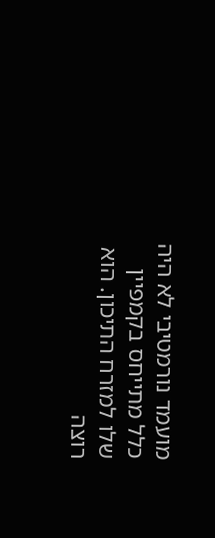מועמד נורמטיבי לא היה כלל מתייחס בקמפיין שלו למזרח התיכון. הוא רוצה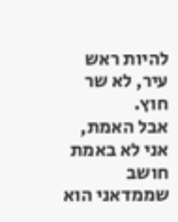להיות ראש עיר, לא שר חוץ.
אבל האמת, אני לא באמת חושב שממדאני הוא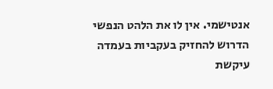אנטישמי. אין לו את הלהט הנפשי הדרוש להחזיק בעקביות בעמדה עיקשת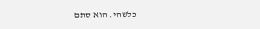כלשהי. הוא סתם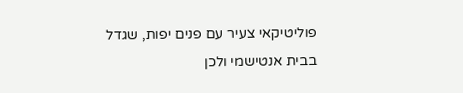פוליטיקאי צעיר עם פנים יפות, שגדל בבית אנטישמי ולכן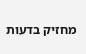מחזיק בדעות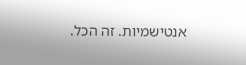אנטישמיות. זה הכל.